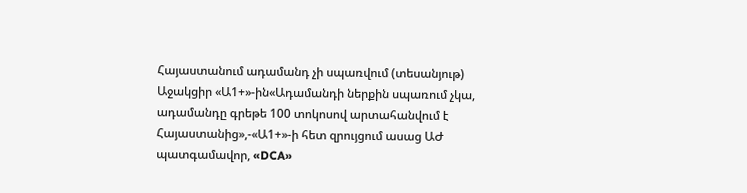Հայաստանում ադամանդ չի սպառվում (տեսանյութ)
Աջակցիր «Ա1+»-ին«Ադամանդի ներքին սպառում չկա, ադամանդը գրեթե 100 տոկոսով արտահանվում է Հայաստանից»,-«Ա1+»-ի հետ զրույցում ասաց ԱԺ պատգամավոր, «DCA»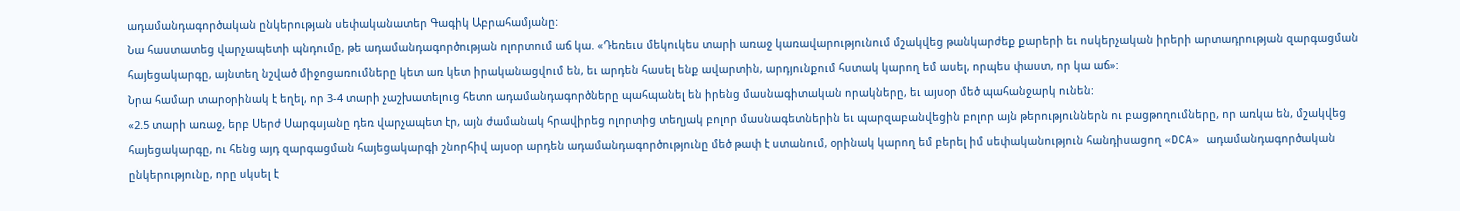ադամանդագործական ընկերության սեփականատեր Գագիկ Աբրահամյանը:
Նա հաստատեց վարչապետի պնդումը, թե ադամանդագործության ոլորտում աճ կա. «Դեռեւս մեկուկես տարի առաջ կառավարությունում մշակվեց թանկարժեք քարերի եւ ոսկերչական իրերի արտադրության զարգացման հայեցակարգը, այնտեղ նշված միջոցառումները կետ առ կետ իրականացվում են, եւ արդեն հասել ենք ավարտին, արդյունքում հստակ կարող եմ ասել, որպես փաստ, որ կա աճ»:
Նրա համար տարօրինակ է եղել, որ 3-4 տարի չաշխատելուց հետո ադամանդագործները պահպանել են իրենց մասնագիտական որակները, եւ այսօր մեծ պահանջարկ ունեն:
«2.5 տարի առաջ, երբ Սերժ Սարգսյանը դեռ վարչապետ էր, այն ժամանակ հրավիրեց ոլորտից տեղյակ բոլոր մասնագետներին եւ պարզաբանվեցին բոլոր այն թերություններն ու բացթողումները, որ առկա են, մշակվեց հայեցակարգը, ու հենց այդ զարգացման հայեցակարգի շնորհիվ այսօր արդեն ադամանդագործությունը մեծ թափ է ստանում, օրինակ կարող եմ բերել իմ սեփականություն հանդիսացող «DCA» ադամանդագործական ընկերությունը, որը սկսել է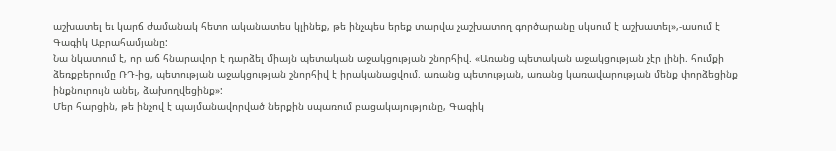աշխատել եւ կարճ ժամանակ հետո ականատես կլինեք, թե ինչպես երեք տարվա չաշխատող գործարանը սկսում է աշխատել»,-ասում է Գագիկ Աբրահամյանը:
Նա նկատում է, որ աճ հնարավոր է դարձել միայն պետական աջակցության շնորհիվ. «Առանց պետական աջակցության չէր լինի. հումքի ձեռքբերումը ՌԴ-ից, պետության աջակցության շնորհիվ է իրականացվում. առանց պետության, առանց կառավարության մենք փորձեցինք ինքնուրույն անել, ձախողվեցինք»:
Մեր հարցին, թե ինչով է պայմանավորված ներքին սպառում բացակայությունը, Գագիկ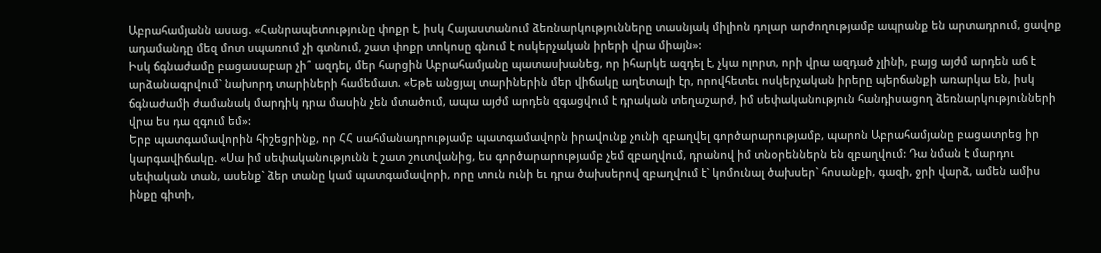Աբրահամյանն ասաց. «Հանրապետությունը փոքր է, իսկ Հայաստանում ձեռնարկությունները տասնյակ միլիոն դոլար արժողությամբ ապրանք են արտադրում, ցավոք ադամանդը մեզ մոտ սպառում չի գտնում, շատ փոքր տոկոսը գնում է ոսկերչական իրերի վրա միայն»:
Իսկ ճգնաժամը բացասաբար չի՞ ազդել, մեր հարցին Աբրահամյանը պատասխանեց, որ իհարկե ազդել է, չկա ոլորտ, որի վրա ազդած չլինի, բայց այժմ արդեն աճ է արձանագրվում` նախորդ տարիների համեմատ. «Եթե անցյալ տարիներին մեր վիճակը աղետալի էր, որովհետեւ ոսկերչական իրերը պերճանքի առարկա են, իսկ ճգնաժամի ժամանակ մարդիկ դրա մասին չեն մտածում, ապա այժմ արդեն զգացվում է դրական տեղաշարժ, իմ սեփականություն հանդիսացող ձեռնարկությունների վրա ես դա զգում եմ»:
Երբ պատգամավորին հիշեցրինք, որ ՀՀ սահմանադրությամբ պատգամավորն իրավունք չունի զբաղվել գործարարությամբ, պարոն Աբրահամյանը բացատրեց իր կարգավիճակը. «Սա իմ սեփականությունն է շատ շուտվանից, ես գործարարությամբ չեմ զբաղվում, դրանով իմ տնօրեններն են զբաղվում: Դա նման է մարդու սեփական տան, ասենք` ձեր տանը կամ պատգամավորի, որը տուն ունի եւ դրա ծախսերով զբաղվում է` կոմունալ ծախսեր` հոսանքի, գազի, ջրի վարձ, ամեն ամիս ինքը գիտի,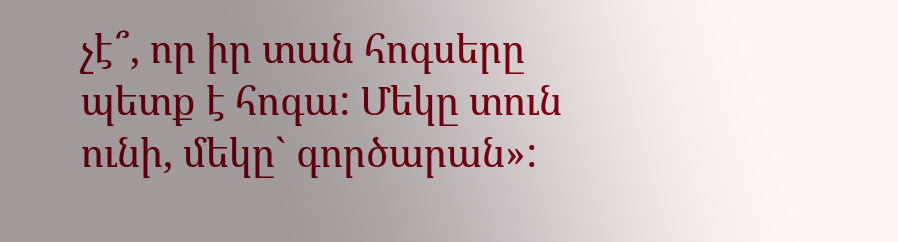չէ՞, որ իր տան հոգսերը պետք է հոգա: Մեկը տուն ունի, մեկը` գործարան»: